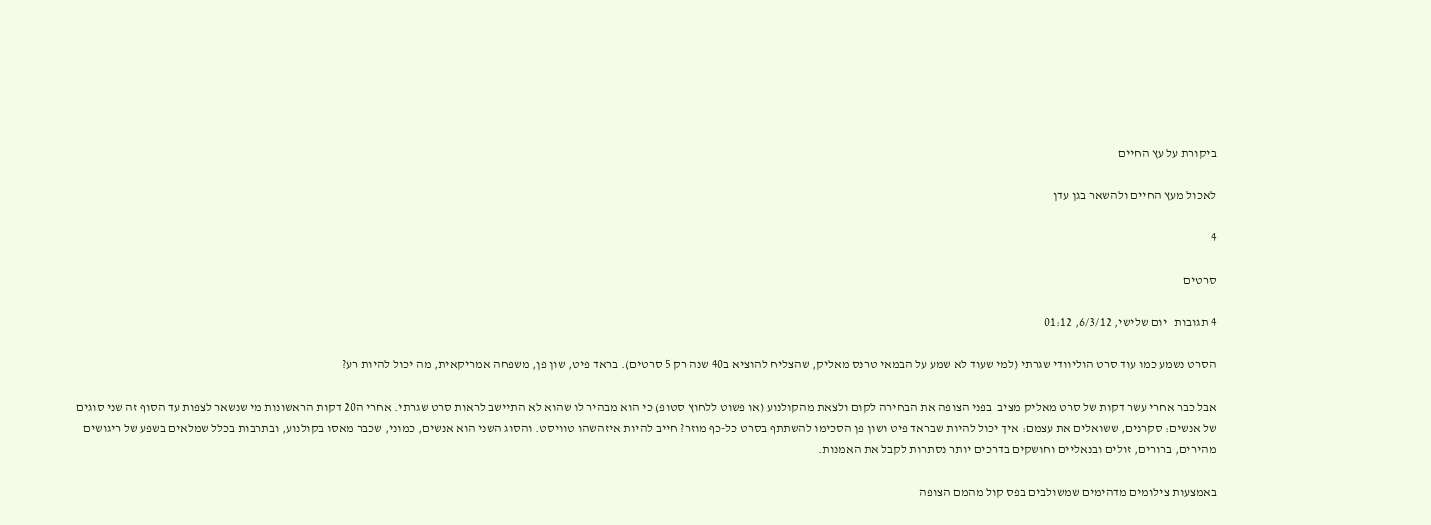ביקורת על עץ החיים

לאכול מעץ החיים ולהשאר בגן עדן

4

סרטים

4 תגובות   יום שלישי, 6/3/12, 01:12

הסרט נשמע כמו עוד סרט הוליוודי שגרתי (למי שעוד לא שמע על הבמאי טרנס מאליק, שהצליח להוציא ב40 שנה רק 5 סרטים). בראד פיט, שון פן, משפחה אמריקאית, מה יכול להיות רע?

אבל כבר אחרי עשר דקות של סרט מאליק מציב  בפני הצופה את הבחירה לקום ולצאת מהקולנוע (או פשוט ללחוץ סטופ) כי הוא מבהיר לו שהוא לא התיישב לראות סרט שגרתי. אחרי ה20 דקות הראשונות מי שנשאר לצפות עד הסוף זה שני סוגים של אנשים: סקרנים, ששואלים את עצמם: איך יכול להיות שבראד פיט ושון פן הסכימו להשתתף בסרט כל-כף מוזר? חייב להיות איזהשהו טוויסט. והסוג השני הוא אנשים, כמוני, שכבר מאסו בקולנוע, ובתרבות בכלל שמלאים בשפע של ריגושים מהירים, ברורים, זולים ובנאליים וחושקים בדרכים יותר נסתרות לקבל את האמנות.

באמצעות צילומים מדהימים שמשולבים בפס קול מהמם הצופה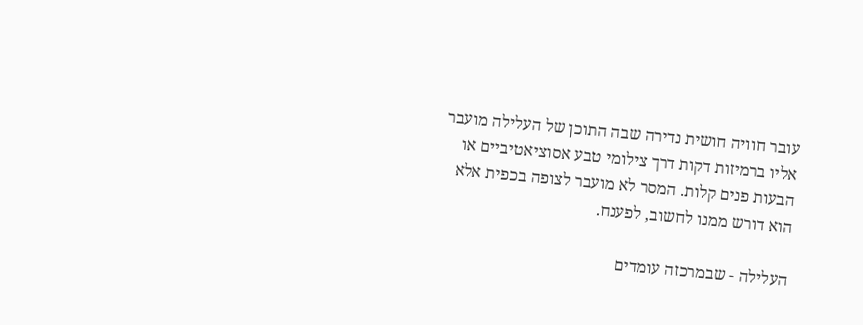עובר חוויה חושית נדירה שבה התוכן של העלילה מועבר אליו ברמיזות דקות דרך צילומי טבע אסוציאטיביים או הבעות פנים קלות. המסר לא מועבר לצופה בכפית אלא הוא דורש ממנו לחשוב, לפענח.

העלילה - שבמרכזה עומדים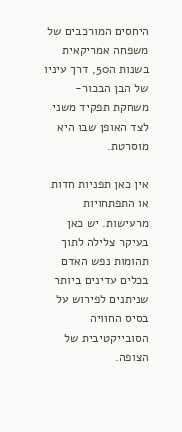היחסים המורכבים של משפחה אמריקאית בשנות ה50, דרך עיניו של הבן הבכור- משחקת תפקיד משני לצד האופן שבו היא מוסרטת.

אין כאן תפניות חדות או התפתחויות מרעישות. יש כאן בעיקר צלילה לתוך תהומות נפש האדם בכלים עדינים ביותר שניתנים לפירוש על בסיס החוויה הסובייקטיבית של הצופה.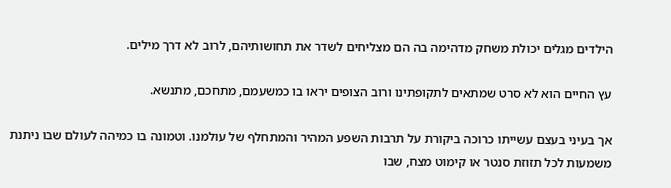הילדים מגלים יכולת משחק מדהימה בה הם מצליחים לשדר את תחושותיהם, לרוב לא דרך מילים.

עץ החיים הוא לא סרט שמתאים לתקופתינו ורוב הצופים יראו בו כמשעמם, מתחכם, מתנשא.

אך בעיני בעצם עשייתו כרוכה ביקורת על תרבות השפע המהיר והמתחלף של עולמנו. וטמונה בו כמיהה לעולם שבו ניתנת משמעות לכל תזוזת סנטר או קימוט מצח, שבו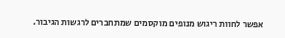אפשר לחוות ריגוש מנופים מוקסמים שמתחברים לרגשות הגיבור.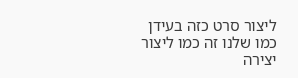ליצור סרט כזה בעידן כמו שלנו זה כמו ליצור יצירה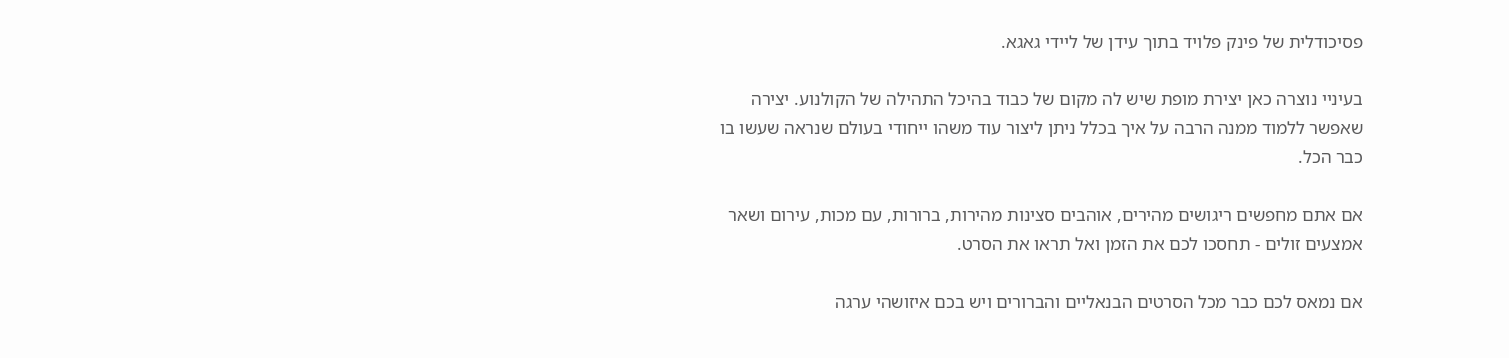פסיכודלית של פינק פלויד בתוך עידן של ליידי גאגא.

בעיניי נוצרה כאן יצירת מופת שיש לה מקום של כבוד בהיכל התהילה של הקולנוע. יצירה שאפשר ללמוד ממנה הרבה על איך בכלל ניתן ליצור עוד משהו ייחודי בעולם שנראה שעשו בו כבר הכל.

אם אתם מחפשים ריגושים מהירים, אוהבים סצינות מהירות, ברורות, עם מכות, עירום ושאר אמצעים זולים - תחסכו לכם את הזמן ואל תראו את הסרט.

אם נמאס לכם כבר מכל הסרטים הבנאליים והברורים ויש בכם איזושהי ערגה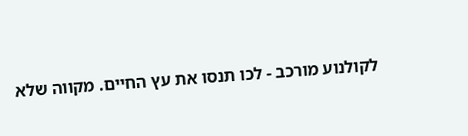לקולנוע מורכב - לכו תנסו את עץ החיים. מקווה שלא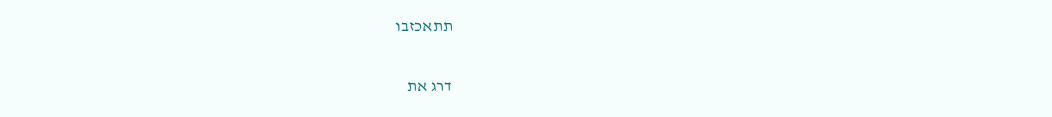תתאכזבו

דרג את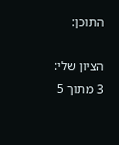התוכן:

הציון שלי: 3 מתוך 5